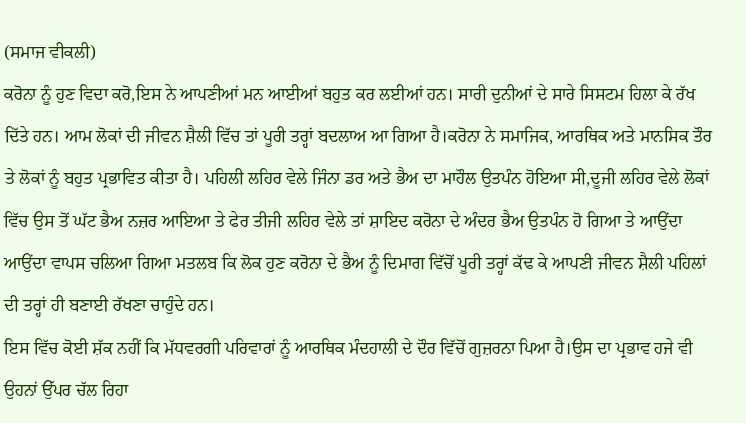(ਸਮਾਜ ਵੀਕਲੀ)
ਕਰੋਨਾ ਨੂੰ ਹੁਣ ਵਿਦਾ ਕਰੋ,ਇਸ ਨੇ ਆਪਣੀਆਂ ਮਨ ਆਈਆਂ ਬਹੁਤ ਕਰ ਲਈਆਂ ਹਨ। ਸਾਰੀ ਦੁਨੀਆਂ ਦੇ ਸਾਰੇ ਸਿਸਟਮ ਹਿਲਾ ਕੇ ਰੱਖ ਦਿੱਤੇ ਹਨ। ਆਮ ਲੋਕਾਂ ਦੀ ਜੀਵਨ ਸ਼ੈਲੀ ਵਿੱਚ ਤਾਂ ਪੂਰੀ ਤਰ੍ਹਾਂ ਬਦਲਾਅ ਆ ਗਿਆ ਹੈ।ਕਰੋਨਾ ਨੇ ਸਮਾਜਿਕ, ਆਰਥਿਕ ਅਤੇ ਮਾਨਸਿਕ ਤੌਰ ਤੇ ਲੋਕਾਂ ਨੂੰ ਬਹੁਤ ਪ੍ਰਭਾਵਿਤ ਕੀਤਾ ਹੈ। ਪਹਿਲੀ ਲਹਿਰ ਵੇਲੇ ਜਿੰਨਾ ਡਰ ਅਤੇ ਭੈਅ ਦਾ ਮਾਹੌਲ ਉਤਪੰਨ ਹੋਇਆ ਸੀ,ਦੂਜੀ ਲਹਿਰ ਵੇਲੇ ਲੋਕਾਂ ਵਿੱਚ ਉਸ ਤੋਂ ਘੱਟ ਭੈਅ ਨਜ਼ਰ ਆਇਆ ਤੇ ਫੇਰ ਤੀਜੀ ਲਹਿਰ ਵੇਲੇ ਤਾਂ ਸ਼ਾਇਦ ਕਰੋਨਾ ਦੇ ਅੰਦਰ ਭੈਅ ਉਤਪੰਨ ਹੋ ਗਿਆ ਤੇ ਆਉਂਦਾ ਆਉਂਦਾ ਵਾਪਸ ਚਲਿਆ ਗਿਆ ਮਤਲਬ ਕਿ ਲੋਕ ਹੁਣ ਕਰੋਨਾ ਦੇ ਭੈਅ ਨੂੰ ਦਿਮਾਗ ਵਿੱਚੋਂ ਪੂਰੀ ਤਰ੍ਹਾਂ ਕੱਢ ਕੇ ਆਪਣੀ ਜੀਵਨ ਸ਼ੈਲੀ ਪਹਿਲਾਂ ਦੀ ਤਰ੍ਹਾਂ ਹੀ ਬਣਾਈ ਰੱਖਣਾ ਚਾਹੁੰਦੇ ਹਨ।
ਇਸ ਵਿੱਚ ਕੋਈ ਸ਼ੱਕ ਨਹੀਂ ਕਿ ਮੱਧਵਰਗੀ ਪਰਿਵਾਰਾਂ ਨੂੰ ਆਰਥਿਕ ਮੰਦਹਾਲੀ ਦੇ ਦੌਰ ਵਿੱਚੋਂ ਗੁਜ਼ਰਨਾ ਪਿਆ ਹੈ।ਉਸ ਦਾ ਪ੍ਰਭਾਵ ਹਜੇ ਵੀ ਉਹਨਾਂ ਉੱਪਰ ਚੱਲ ਰਿਹਾ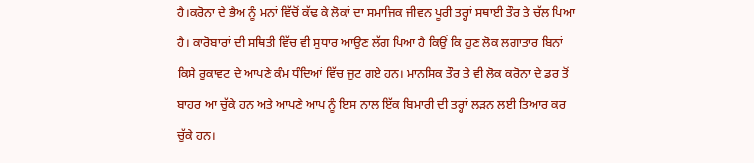ਹੈ।ਕਰੋਨਾ ਦੇ ਭੈਅ ਨੂੰ ਮਨਾਂ ਵਿੱਚੋਂ ਕੱਢ ਕੇ ਲੋਕਾਂ ਦਾ ਸਮਾਜਿਕ ਜੀਵਨ ਪੂਰੀ ਤਰ੍ਹਾਂ ਸਥਾਈ ਤੌਰ ਤੇ ਚੱਲ ਪਿਆ ਹੈ। ਕਾਰੋਬਾਰਾਂ ਦੀ ਸਥਿਤੀ ਵਿੱਚ ਵੀ ਸੁਧਾਰ ਆਉਣ ਲੱਗ ਪਿਆ ਹੈ ਕਿਉਂ ਕਿ ਹੁਣ ਲੋਕ ਲਗਾਤਾਰ ਬਿਨਾਂ ਕਿਸੇ ਰੁਕਾਵਟ ਦੇ ਆਪਣੇ ਕੰਮ ਧੰਦਿਆਂ ਵਿੱਚ ਜੁਟ ਗਏ ਹਨ। ਮਾਨਸਿਕ ਤੌਰ ਤੇ ਵੀ ਲੋਕ ਕਰੋਨਾ ਦੇ ਡਰ ਤੋਂ ਬਾਹਰ ਆ ਚੁੱਕੇ ਹਨ ਅਤੇ ਆਪਣੇ ਆਪ ਨੂੰ ਇਸ ਨਾਲ ਇੱਕ ਬਿਮਾਰੀ ਦੀ ਤਰ੍ਹਾਂ ਲੜਨ ਲਈ ਤਿਆਰ ਕਰ ਚੁੱਕੇ ਹਨ।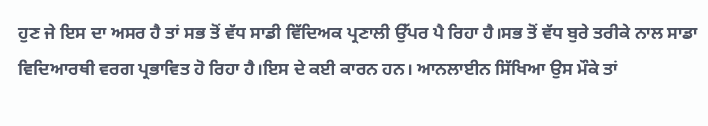ਹੁਣ ਜੇ ਇਸ ਦਾ ਅਸਰ ਹੈ ਤਾਂ ਸਭ ਤੋਂ ਵੱਧ ਸਾਡੀ ਵਿੱਦਿਅਕ ਪ੍ਰਣਾਲੀ ਉੱਪਰ ਪੈ ਰਿਹਾ ਹੈ।ਸਭ ਤੋਂ ਵੱਧ ਬੁਰੇ ਤਰੀਕੇ ਨਾਲ ਸਾਡਾ ਵਿਦਿਆਰਥੀ ਵਰਗ ਪ੍ਰਭਾਵਿਤ ਹੋ ਰਿਹਾ ਹੈ।ਇਸ ਦੇ ਕਈ ਕਾਰਨ ਹਨ। ਆਨਲਾਈਨ ਸਿੱਖਿਆ ਉਸ ਮੌਕੇ ਤਾਂ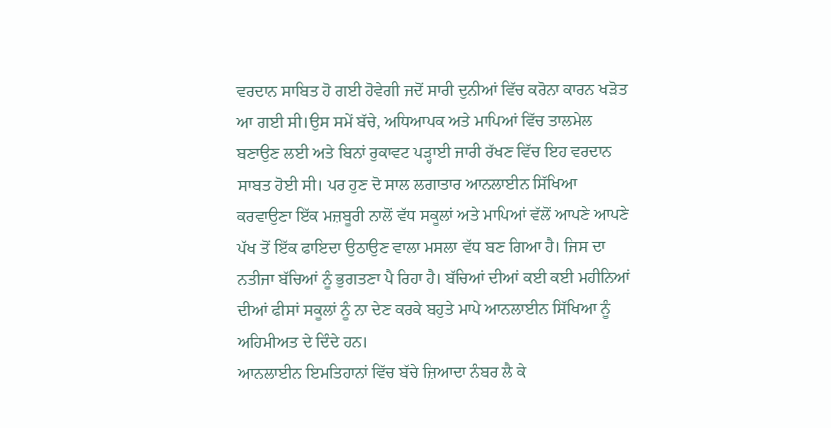ਵਰਦਾਨ ਸਾਬਿਤ ਹੋ ਗਈ ਹੋਵੇਗੀ ਜਦੋਂ ਸਾਰੀ ਦੁਨੀਆਂ ਵਿੱਚ ਕਰੋਨਾ ਕਾਰਨ ਖੜੋਤ ਆ ਗਈ ਸੀ।ਉਸ ਸਮੇਂ ਬੱਚੇ, ਅਧਿਆਪਕ ਅਤੇ ਮਾਪਿਆਂ ਵਿੱਚ ਤਾਲਮੇਲ ਬਣਾਉਣ ਲਈ ਅਤੇ ਬਿਨਾਂ ਰੁਕਾਵਟ ਪੜ੍ਹਾਈ ਜਾਰੀ ਰੱਖਣ ਵਿੱਚ ਇਹ ਵਰਦਾਨ ਸਾਬਤ ਹੋਈ ਸੀ। ਪਰ ਹੁਣ ਦੋ ਸਾਲ ਲਗਾਤਾਰ ਆਨਲਾਈਨ ਸਿੱਖਿਆ ਕਰਵਾਉਣਾ ਇੱਕ ਮਜ਼ਬੂਰੀ ਨਾਲੋਂ ਵੱਧ ਸਕੂਲਾਂ ਅਤੇ ਮਾਪਿਆਂ ਵੱਲੋਂ ਆਪਣੇ ਆਪਣੇ ਪੱਖ ਤੋਂ ਇੱਕ ਫਾਇਦਾ ਉਠਾਉਣ ਵਾਲਾ ਮਸਲਾ ਵੱਧ ਬਣ ਗਿਆ ਹੈ। ਜਿਸ ਦਾ ਨਤੀਜਾ ਬੱਚਿਆਂ ਨੂੰ ਭੁਗਤਣਾ ਪੈ ਰਿਹਾ ਹੈ। ਬੱਚਿਆਂ ਦੀਆਂ ਕਈ ਕਈ ਮਹੀਨਿਆਂ ਦੀਆਂ ਫੀਸਾਂ ਸਕੂਲਾਂ ਨੂੰ ਨਾ ਦੇਣ ਕਰਕੇ ਬਹੁਤੇ ਮਾਪੇ ਆਨਲਾਈਨ ਸਿੱਖਿਆ ਨੂੰ ਅਹਿਮੀਅਤ ਦੇ ਦਿੰਦੇ ਹਨ।
ਆਨਲਾਈਨ ਇਮਤਿਹਾਨਾਂ ਵਿੱਚ ਬੱਚੇ ਜ਼ਿਆਦਾ ਨੰਬਰ ਲੈ ਕੇ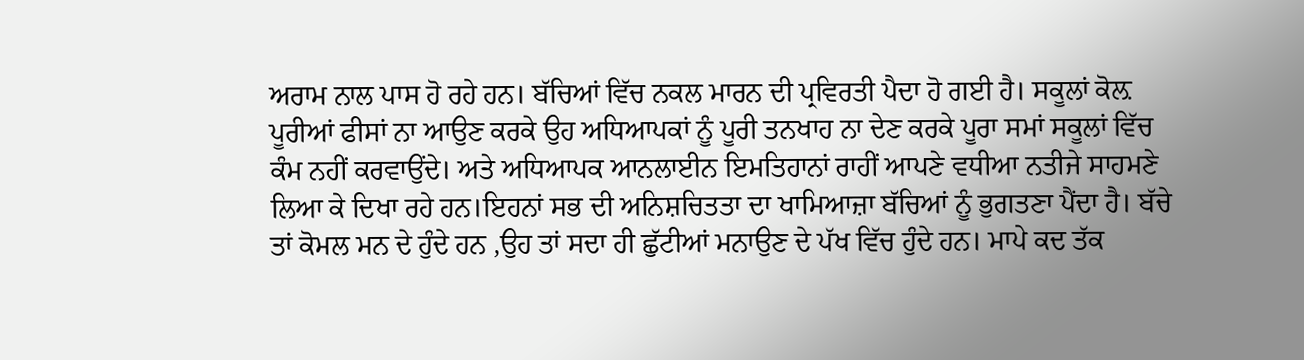ਅਰਾਮ ਨਾਲ ਪਾਸ ਹੋ ਰਹੇ ਹਨ। ਬੱਚਿਆਂ ਵਿੱਚ ਨਕਲ ਮਾਰਨ ਦੀ ਪ੍ਰਵਿਰਤੀ ਪੈਦਾ ਹੋ ਗਈ ਹੈ। ਸਕੂਲਾਂ ਕੋਲ਼ ਪੂਰੀਆਂ ਫੀਸਾਂ ਨਾ ਆਉਣ ਕਰਕੇ ਉਹ ਅਧਿਆਪਕਾਂ ਨੂੰ ਪੂਰੀ ਤਨਖਾਹ ਨਾ ਦੇਣ ਕਰਕੇ ਪੂਰਾ ਸਮਾਂ ਸਕੂਲਾਂ ਵਿੱਚ ਕੰਮ ਨਹੀਂ ਕਰਵਾਉਂਦੇ। ਅਤੇ ਅਧਿਆਪਕ ਆਨਲਾਈਨ ਇਮਤਿਹਾਨਾਂ ਰਾਹੀਂ ਆਪਣੇ ਵਧੀਆ ਨਤੀਜੇ ਸਾਹਮਣੇ ਲਿਆ ਕੇ ਦਿਖਾ ਰਹੇ ਹਨ।ਇਹਨਾਂ ਸਭ ਦੀ ਅਨਿਸ਼ਚਿਤਤਾ ਦਾ ਖਾਮਿਆਜ਼ਾ ਬੱਚਿਆਂ ਨੂੰ ਭੁਗਤਣਾ ਪੈਂਦਾ ਹੈ। ਬੱਚੇ ਤਾਂ ਕੋਮਲ ਮਨ ਦੇ ਹੁੰਦੇ ਹਨ ,ਉਹ ਤਾਂ ਸਦਾ ਹੀ ਛੁੱਟੀਆਂ ਮਨਾਉਣ ਦੇ ਪੱਖ ਵਿੱਚ ਹੁੰਦੇ ਹਨ। ਮਾਪੇ ਕਦ ਤੱਕ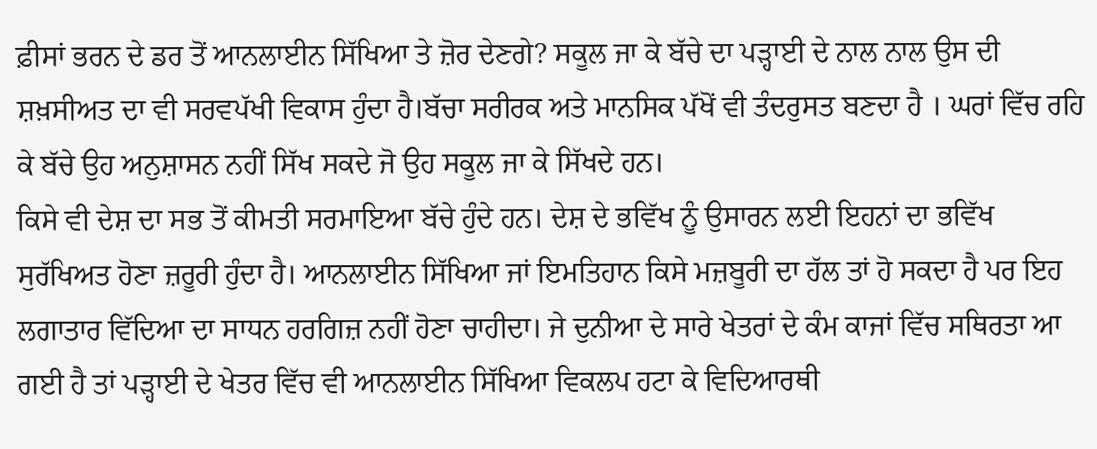ਫ਼ੀਸਾਂ ਭਰਨ ਦੇ ਡਰ ਤੋਂ ਆਨਲਾਈਨ ਸਿੱਖਿਆ ਤੇ ਜ਼ੋਰ ਦੇਣਗੇ? ਸਕੂਲ ਜਾ ਕੇ ਬੱਚੇ ਦਾ ਪੜ੍ਹਾਈ ਦੇ ਨਾਲ ਨਾਲ ਉਸ ਦੀ ਸ਼ਖ਼ਸੀਅਤ ਦਾ ਵੀ ਸਰਵਪੱਖੀ ਵਿਕਾਸ ਹੁੰਦਾ ਹੈ।ਬੱਚਾ ਸਰੀਰਕ ਅਤੇ ਮਾਨਸਿਕ ਪੱਖੋਂ ਵੀ ਤੰਦਰੁਸਤ ਬਣਦਾ ਹੈ । ਘਰਾਂ ਵਿੱਚ ਰਹਿ ਕੇ ਬੱਚੇ ਉਹ ਅਨੁਸ਼ਾਸਨ ਨਹੀਂ ਸਿੱਖ ਸਕਦੇ ਜੋ ਉਹ ਸਕੂਲ ਜਾ ਕੇ ਸਿੱਖਦੇ ਹਨ।
ਕਿਸੇ ਵੀ ਦੇਸ਼ ਦਾ ਸਭ ਤੋਂ ਕੀਮਤੀ ਸਰਮਾਇਆ ਬੱਚੇ ਹੁੰਦੇ ਹਨ। ਦੇਸ਼ ਦੇ ਭਵਿੱਖ ਨੂੰ ਉਸਾਰਨ ਲਈ ਇਹਨਾਂ ਦਾ ਭਵਿੱਖ ਸੁਰੱਖਿਅਤ ਹੋਣਾ ਜ਼ਰੂਰੀ ਹੁੰਦਾ ਹੈ। ਆਨਲਾਈਨ ਸਿੱਖਿਆ ਜਾਂ ਇਮਤਿਹਾਨ ਕਿਸੇ ਮਜ਼ਬੂਰੀ ਦਾ ਹੱਲ ਤਾਂ ਹੋ ਸਕਦਾ ਹੈ ਪਰ ਇਹ ਲਗਾਤਾਰ ਵਿੱਦਿਆ ਦਾ ਸਾਧਨ ਹਰਗਿਜ਼ ਨਹੀਂ ਹੋਣਾ ਚਾਹੀਦਾ। ਜੇ ਦੁਨੀਆ ਦੇ ਸਾਰੇ ਖੇਤਰਾਂ ਦੇ ਕੰਮ ਕਾਜਾਂ ਵਿੱਚ ਸਥਿਰਤਾ ਆ ਗਈ ਹੈ ਤਾਂ ਪੜ੍ਹਾਈ ਦੇ ਖੇਤਰ ਵਿੱਚ ਵੀ ਆਨਲਾਈਨ ਸਿੱਖਿਆ ਵਿਕਲਪ ਹਟਾ ਕੇ ਵਿਦਿਆਰਥੀ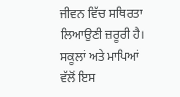ਜੀਵਨ ਵਿੱਚ ਸਥਿਰਤਾ ਲਿਆਉਣੀ ਜ਼ਰੂਰੀ ਹੈ। ਸਕੂਲਾਂ ਅਤੇ ਮਾਪਿਆਂ ਵੱਲੋਂ ਇਸ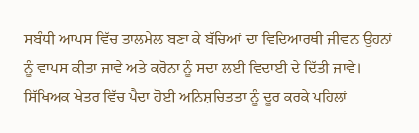ਸਬੰਧੀ ਆਪਸ ਵਿੱਚ ਤਾਲਮੇਲ ਬਣਾ ਕੇ ਬੱਚਿਆਂ ਦਾ ਵਿਦਿਆਰਥੀ ਜੀਵਨ ਉਹਨਾਂ ਨੂੰ ਵਾਪਸ ਕੀਤਾ ਜਾਵੇ ਅਤੇ ਕਰੋਨਾ ਨੂੰ ਸਦਾ ਲਈ ਵਿਦਾਈ ਦੇ ਦਿੱਤੀ ਜਾਵੇ। ਸਿੱਖਿਅਕ ਖੇਤਰ ਵਿੱਚ ਪੈਦਾ ਹੋਈ ਅਨਿਸ਼ਚਿਤਤਾ ਨੂੰ ਦੂਰ ਕਰਕੇ ਪਹਿਲਾਂ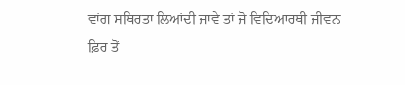ਵਾਂਗ ਸਥਿਰਤਾ ਲਿਆਂਦੀ ਜਾਵੇ ਤਾਂ ਜੋ ਵਿਦਿਆਰਥੀ ਜੀਵਨ ਫ਼ਿਰ ਤੋਂ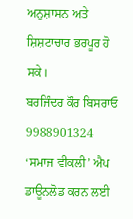ਅਨੁਸ਼ਾਸਨ ਅਤੇ ਸ਼ਿਸ਼ਟਾਚਾਰ ਭਰਪੂਰ ਹੋ ਸਕੇ।
ਬਰਜਿੰਦਰ ਕੌਰ ਬਿਸਰਾਓ
9988901324
‘ਸਮਾਜ ਵੀਕਲੀ’ ਐਪ ਡਾਊਨਲੋਡ ਕਰਨ ਲਈ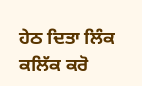ਹੇਠ ਦਿਤਾ ਲਿੰਕ ਕਲਿੱਕ ਕਰੋ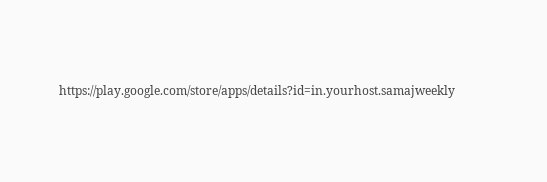https://play.google.com/store/apps/details?id=in.yourhost.samajweekly